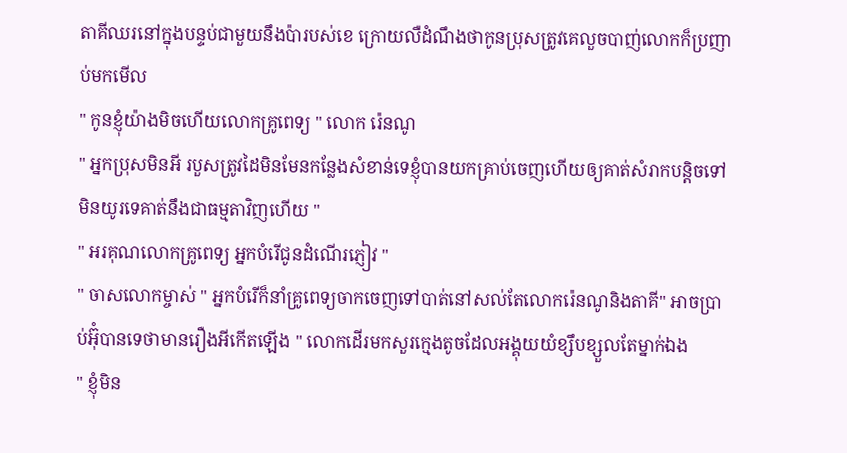តាគីឈរនៅក្នុងបន្ទប់ជាមួយនឹងប៉ារបស់ខេ ក្រោយលឺដំណឹងថាកូនប្រុសត្រូវគេលួចបាញ់លោកក៏ប្រញាប់មកមើល
" កូនខ្ញុំយ៉ាងមិចហើយលោកគ្រូពេទ្យ " លោក រ៉េនណូ
" អ្នកប្រុសមិនអី របួសត្រូវដៃមិនមែនកន្លែងសំខាន់ទេខ្ញុំបានយកគ្រាប់ចេញហើយឲ្យគាត់សំរាកបន្ដិចទៅមិនយូរទេគាត់នឹងជាធម្មតាវិញហើយ "
" អរគុណលោកគ្រូពេទ្យ អ្នកបំរើជូនដំណើរភ្ញៀវ "
" ចាសលោកម្ចាស់ " អ្នកបំរើក៏នាំគ្រូពេទ្យចាកចេញទៅបាត់នៅសល់តែលោករ៉េនណូនិងតាគី" អាចប្រាប់អ៊ុំបានទេថាមានរឿងអីកើតឡើង " លោកដើរមកសួរក្មេងតូចដែលអង្គុយយំខ្សឹបខ្សួលតែម្នាក់ឯង
" ខ្ញុំមិន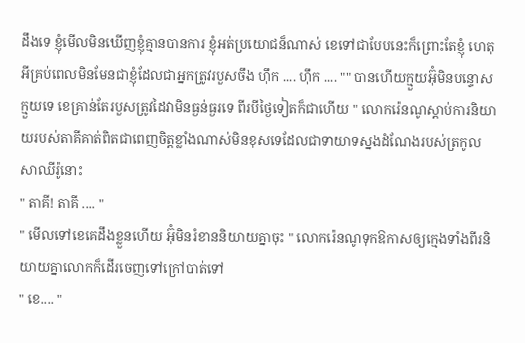ដឹងទេ ខ្ញុំមើលមិនឃើញខ្ញុំគ្មានបានការ ខ្ញុំអត់ប្រយោជន៏ណាស់ ខេទៅជាបែបនេះក៏ព្រោះតែខ្ញុំ ហេតុអីគ្រប់ពេលមិនមែនជាខ្ញុំដែលជាអ្នកត្រូវរបួសចឹង ហុឹក .... ហុឹក .... "" បានហើយក្មួយអ៊ុំមិនបន្ទោសក្មួយទេ ខេគ្រាន់តែរបួសត្រូវដៃវាមិនធ្ងន់ធ្ងរទេ ពីរបីថ្ងៃទៀតក៏ជាហើយ " លោករ៉េនណូស្តាប់ការនិយាយរបស់តាគីគាត់ពិតជាពេញចិត្តខ្លាំងណាស់មិនខុសទេដែលជាទាយាទស្នងដំណែងរបស់ត្រកូលសាឈីរ៉ូនោះ
" តាគី! តាគី .... "
" មើលទៅខេគេដឹងខ្លួនហើយ អ៊ុំមិនរំខាននិយាយគ្នាចុះ " លោករ៉េនណូទុកឱកាសឲ្យក្មេងទាំងពីរនិយាយគ្នាលោកក៏ដើរចេញទៅក្រៅបាត់ទៅ
" ខេ.... "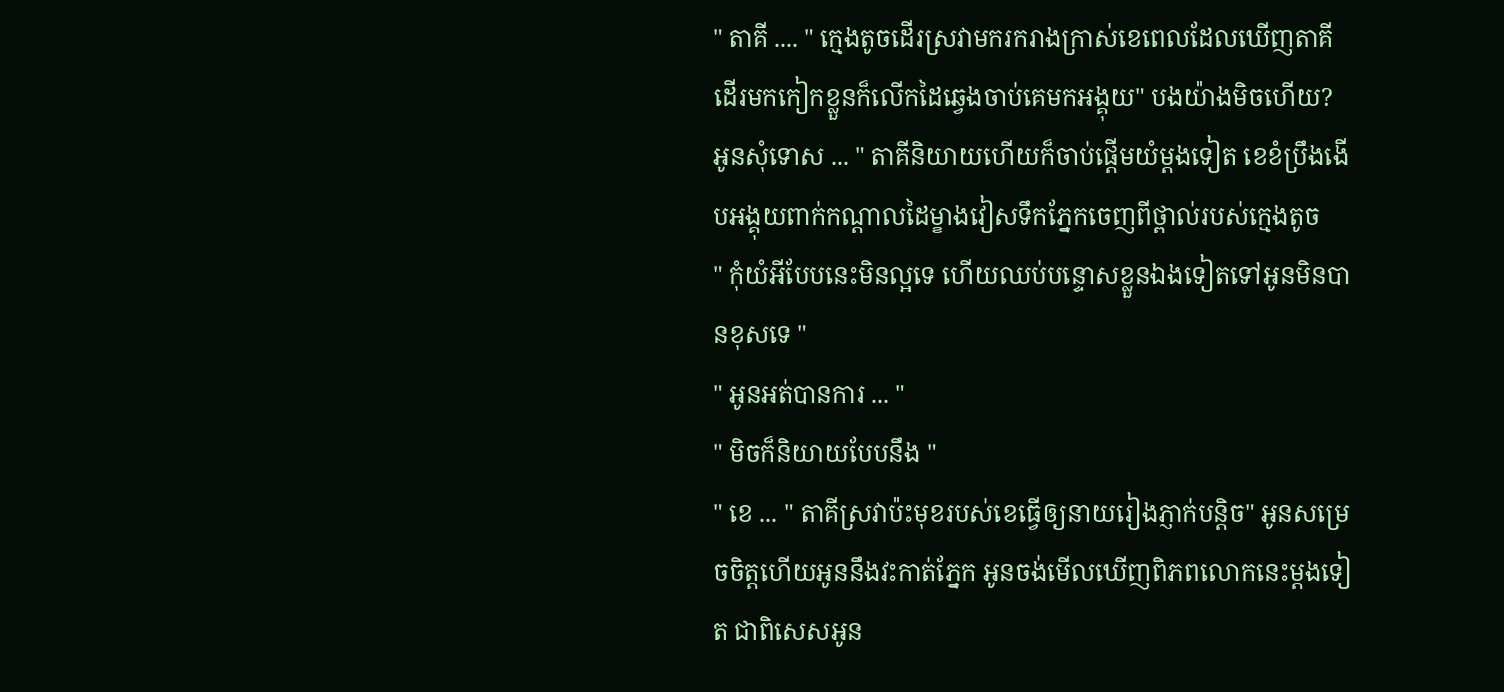" តាគី .... " ក្មេងតូចដើរស្រវាមករករាងក្រាស់ខេពេលដែលឃើញតាគីដើរមកកៀកខ្លួនក៏លើកដៃឆ្វេងចាប់គេមកអង្គុយ" បងយ៉ាងមិចហើយ? អូនសុំទោស ... " តាគីនិយាយហើយក៏ចាប់ផ្តើមយំម្តងទៀត ខេខំប្រឹងងើបអង្គុយពាក់កណ្តាលដៃម្ខាងវៀសទឹកភ្នែកចេញពីថ្ពាល់របស់ក្មេងតូច
" កុំយំអីបែបនេះមិនល្អទេ ហើយឈប់បន្ទោសខ្លួនឯងទៀតទៅអូនមិនបានខុសទេ "
" អូនអត់បានការ ... "
" មិចក៏និយាយបែបនឹង "
" ខេ ... " តាគីស្រវាប៉ះមុខរបស់ខេធ្វើឲ្យនាយរៀងភ្ញាក់បន្តិច" អូនសម្រេចចិត្តហើយអូននឹងវះកាត់ភ្នែក អូនចង់មើលឃើញពិភពលោកនេះម្តងទៀត ជាពិសេសអូន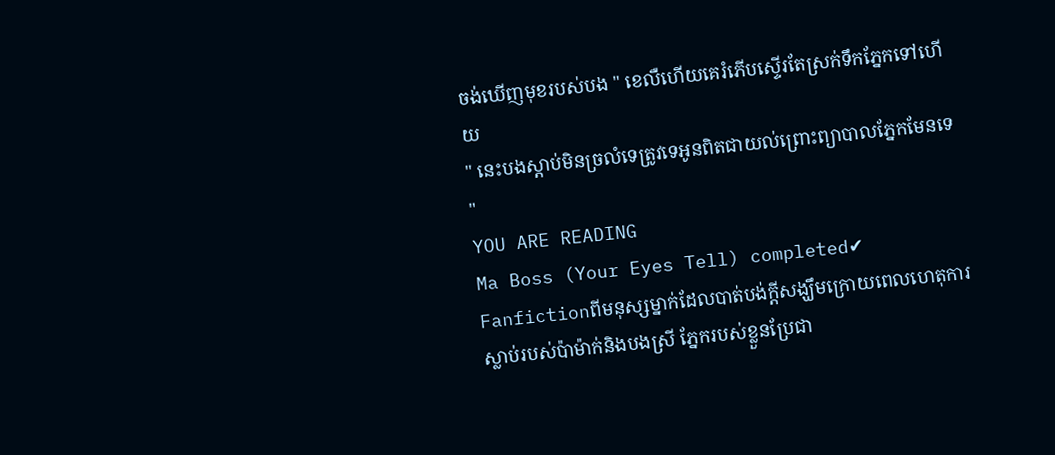ចង់ឃើញមុខរបស់បង " ខេលឺហើយគេរំភើបស្ទើរតែស្រក់ទឹកភ្នែកទៅហើយ
" នេះបងស្តាប់មិនច្រលំទេត្រូវទេអូនពិតជាយល់ព្រោះព្យាបាលភ្នែកមែនទេ "
YOU ARE READING
Ma Boss (Your Eyes Tell) completed✔
Fanfictionពីមនុស្សម្នាក់ដែលបាត់បង់ក្ដីសង្ឃឹមក្រោយពេលហេតុការស្លាប់របស់ប៉ាម៉ាក់និងបងស្រី ភ្នែករបស់ខ្លួនប្រែជា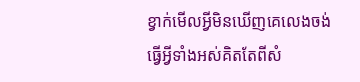ខ្វាក់មើលអ្វីមិនឃើញគេលេងចង់ធ្វើអ្វីទាំងអស់គិតតែពីសំ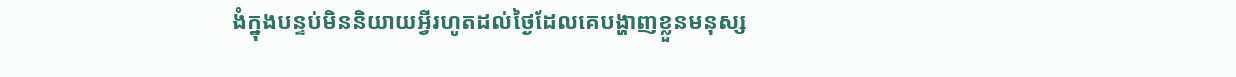ងំក្នុងបន្ទប់មិននិយាយអ្វីរហូតដល់ថ្ងៃដែលគេបង្ហាញខ្លួនមនុស្ស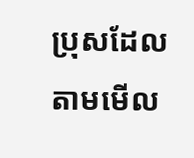ប្រុសដែលតាមមើល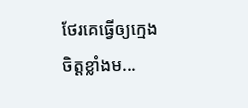ថែរគេធ្វើឲ្យក្មេងចិត្តខ្លាំងម...